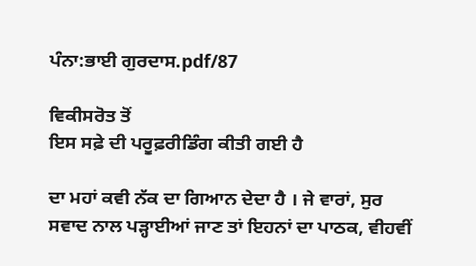ਪੰਨਾ:ਭਾਈ ਗੁਰਦਾਸ.pdf/87

ਵਿਕੀਸਰੋਤ ਤੋਂ
ਇਸ ਸਫ਼ੇ ਦੀ ਪਰੂਫ਼ਰੀਡਿੰਗ ਕੀਤੀ ਗਈ ਹੈ

ਦਾ ਮਹਾਂ ਕਵੀ ਨੱਕ ਦਾ ਗਿਆਨ ਦੇਦਾ ਹੈ । ਜੇ ਵਾਰਾਂ, ਸੁਰ ਸਵਾਦ ਨਾਲ ਪੜ੍ਹਾਈਆਂ ਜਾਣ ਤਾਂ ਇਹਨਾਂ ਦਾ ਪਾਠਕ, ਵੀਹਵੀਂ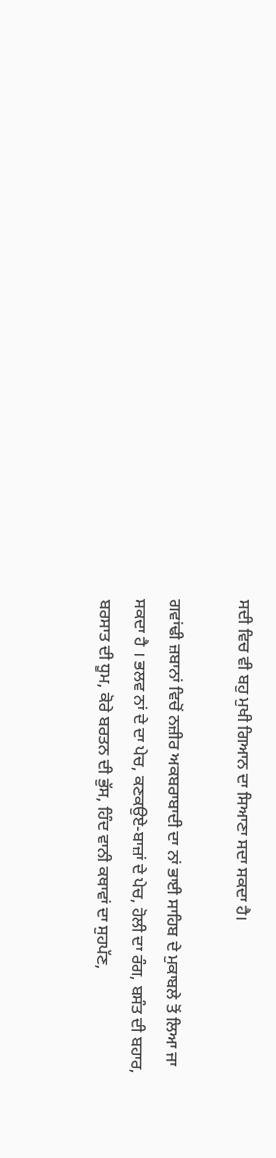ਸਦੀ ਵਿਚ ਵੀ ਬਹੁ ਮੁਖੀ ਗਿਆਨ ਦਾ ਸਿਆਣਾ ਸਦਾ ਸਕਦਾ ਹੈ।

ਗਵਾਂਢੀ ਜ਼ਬਾਨਾਂ ਵਿਚੋਂ ਨਜ਼ੀਰ ਅਕਬਰਾਬਾਦੀ ਦਾ ਨਾਂ ਭਾਈ ਸਾਹਿਬ ਦੇ ਮੁਕਾਬਲੇ ਤੋਂ ਲਿਆ ਜਾ ਸਕਦਾ ਹੈ । ਭਲਵ ਨਾਂ ਦੇ ਦਾ ਪੇਚ, ਕਣਕਉਏ-ਬਾਜ਼ਾਂ ਦੇ ਪੇਚ, ਹੋਲੀ ਦਾ ਰੰਗ, ਬਸੰਤ ਦੀ ਬਹਾਰ, ਬਰਸਾਤ ਦੀ ਧੂਮ, ਕੋਰੇ ਬਰਤਨ ਦੀ ਭੁੱਸ, ਹਿੰਦ ਵਾਨੀ ਕਥਾਵਾਂ ਦਾ ਸੁਹਪੱਣ,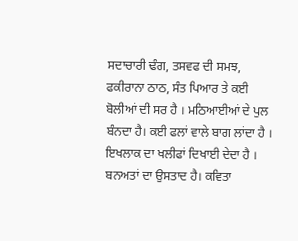ਸਦਾਚਾਰੀ ਢੰਗ, ਤਸਵਫ ਦੀ ਸਮਝ, ਫਕੀਰਾਨਾ ਠਾਠ, ਸੰਤ ਪਿਆਰ ਤੇ ਕਈ ਬੋਲੀਆਂ ਦੀ ਸਰ ਹੈ । ਮਠਿਆਈਆਂ ਦੇ ਪੁਲ ਬੰਨਦਾ ਹੈ। ਕਈ ਫਲਾਂ ਵਾਲੇ ਬਾਗ ਲਾਂਦਾ ਹੈ । ਇਖਲਾਕ ਦਾ ਖਲੀਫਾਂ ਦਿਖਾਈ ਦੇਦਾ ਹੈ । ਬਨਅਤਾਂ ਦਾ ਉਸਤਾਦ ਹੈ। ਕਵਿਤਾ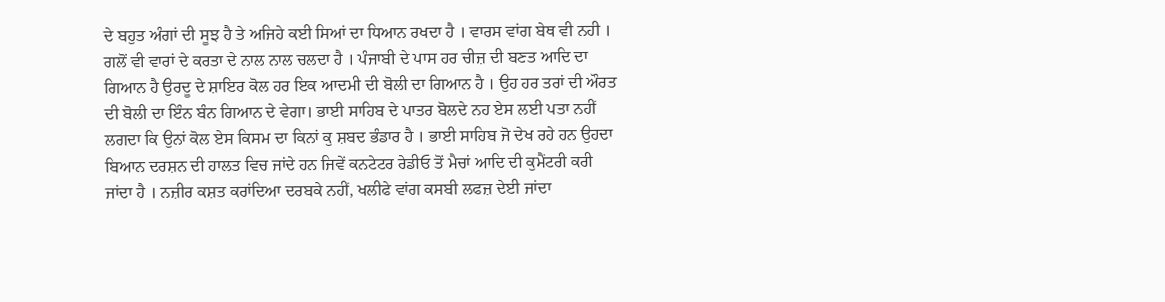ਦੇ ਬਹੁਤ ਅੰਗਾਂ ਦੀ ਸੂਝ ਹੈ ਤੇ ਅਜਿਹੇ ਕਈ ਸਿਆਂ ਦਾ ਧਿਆਨ ਰਖਦਾ ਹੈ । ਵਾਰਸ ਵਾਂਗ ਬੇਥ ਵੀ ਨਹੀ । ਗਲੋਂ ਵੀ ਵਾਰਾਂ ਦੇ ਕਰਤਾ ਦੇ ਨਾਲ ਨਾਲ ਚਲਦਾ ਹੈ । ਪੰਜਾਬੀ ਦੇ ਪਾਸ ਹਰ ਚੀਜ਼ ਦੀ ਬਣਤ ਆਦਿ ਦਾ ਗਿਆਨ ਹੈ ਉਰਦੂ ਦੇ ਸ਼ਾਇਰ ਕੋਲ ਹਰ ਇਕ ਆਦਮੀ ਦੀ ਬੋਲੀ ਦਾ ਗਿਆਨ ਹੈ । ਉਹ ਹਰ ਤਰਾਂ ਦੀ ਔਰਤ ਦੀ ਬੋਲੀ ਦਾ ਇੰਨ ਬੰਨ ਗਿਆਨ ਦੇ ਵੇਗਾ। ਭਾਈ ਸਾਹਿਬ ਦੇ ਪਾਤਰ ਬੋਲਦੇ ਨਹ ਏਸ ਲਈ ਪਤਾ ਨਹੀਂ ਲਗਦਾ ਕਿ ਉਨਾਂ ਕੋਲ ਏਸ ਕਿਸਮ ਦਾ ਕਿਨਾਂ ਕੁ ਸ਼ਬਦ ਭੰਡਾਰ ਹੈ । ਭਾਈ ਸਾਹਿਬ ਜੋ ਦੇਖ ਰਹੇ ਹਨ ਉਹਦਾ ਬਿਆਨ ਦਰਸ਼ਨ ਦੀ ਹਾਲਤ ਵਿਚ ਜਾਂਦੇ ਹਨ ਜਿਵੇਂ ਕਨਟੇਟਰ ਰੇਡੀਓ ਤੋਂ ਮੈਚਾਂ ਆਦਿ ਦੀ ਕੁਮੈਂਟਰੀ ਕਰੀ ਜਾਂਦਾ ਹੈ । ਨਜ਼ੀਰ ਕਸ਼ਤ ਕਰਾਂਦਿਆ ਦਰਬਕੇ ਨਹੀਂ, ਖਲੀਫੇ ਵਾਂਗ ਕਸਬੀ ਲਫਜ਼ ਦੇਈ ਜਾਂਦਾ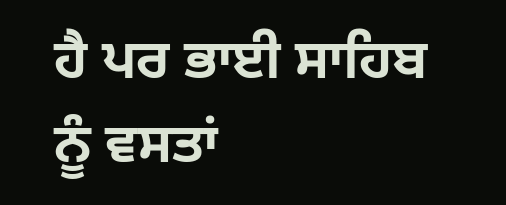ਹੈ ਪਰ ਭਾਈ ਸਾਹਿਬ ਨੂੰ ਵਸਤਾਂ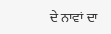ਦੇ ਨਾਵਾਂ ਦਾ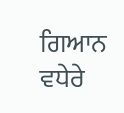ਗਿਆਨ ਵਧੇਰੇ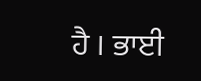ਹੈ । ਭਾਈ